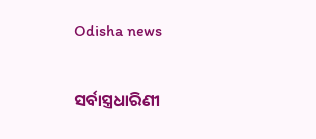Odisha news

ସର୍ବାସ୍ତ୍ରଧାରିଣୀ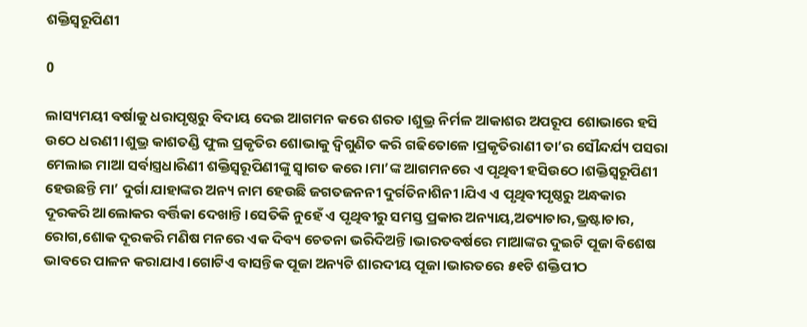ଶକ୍ତିସ୍ଵରୂପିଣୀ

0

ଲାସ୍ୟମୟୀ ବର୍ଷାକୁ ଧରାପୃଷ୍ଠରୁ ବିଦାୟ ଦେଇ ଆଗମନ କରେ ଶରତ।ଶୁଭ୍ର ନିର୍ମଳ ଆକାଶର ଅପରୂପ ଶୋଭାରେ ହସି ଉଠେ ଧରଣୀ।ଶୁଭ୍ର କାଶତଣ୍ଡି ଫୁଲ ପ୍ରକୃତିର ଶୋଭାକୁ ଦ୍ଵିଗୁଣିତ କରି ଗଢିତୋଳେ।ପ୍ରକୃତିରାଣୀ ତା’ର ସୌନ୍ଦର୍ଯ୍ୟ ପସରା ମେଲାଇ ମାଆ ସର୍ବାସ୍ତ୍ରଧାରିଣୀ ଶକ୍ତିସ୍ଵରୂପିଣୀଙ୍କୁ ସ୍ଵାଗତ କରେ।ମା’ଙ୍କ ଆଗମନରେ ଏ ପୃଥିବୀ ହସିଉଠେ।ଶକ୍ତିସ୍ଵରୂପିଣୀ ହେଉଛନ୍ତି ମା’ ଦୁର୍ଗା ଯାହାଙ୍କର ଅନ୍ୟ ନାମ ହେଉଛି ଜଗତଜନନୀ ଦୁର୍ଗତିନାଶିନୀ।ଯିଏ ଏ ପୃଥିବୀପୃଷ୍ଠରୁ ଅନ୍ଧକାର ଦୂରକରି ଆଲୋକର ବର୍ତ୍ତିକା ଦେଖାନ୍ତି।ସେତିକି ନୁହେଁ ଏ ପୃଥିବୀରୁ ସମସ୍ତ ପ୍ରକାର ଅନ୍ୟାୟ,ଅତ୍ୟାଚାର,ଭ୍ରଷ୍ଟାଚାର, ରୋଗ,ଶୋକ ଦୂରକରି ମଣିଷ ମନରେ ଏକ ଦିବ୍ୟ ଚେତନା ଭରିଦିଅନ୍ତି।ଭାରତବର୍ଷରେ ମାଆଙ୍କର ଦୁଇଟି ପୂଜା ବିଶେଷ ଭାବରେ ପାଳନ କରାଯାଏ।ଗୋଟିଏ ବାସନ୍ତିକ ପୂଜା ଅନ୍ୟଟି ଶାରଦୀୟ ପୂଜା।ଭାରତରେ ୫୧ଟି ଶକ୍ତିପୀଠ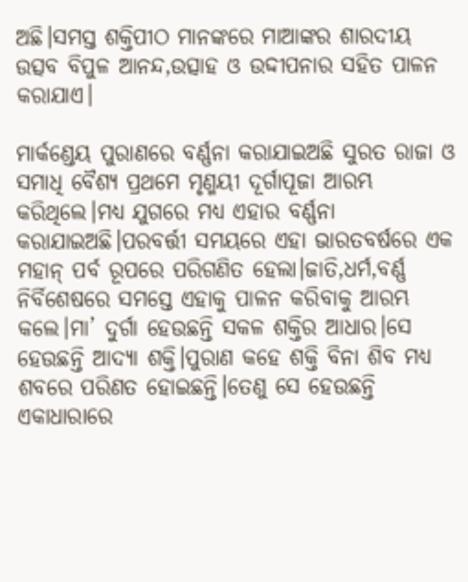ଅଛି।ସମସ୍ତ ଶକ୍ତିପୀଠ ମାନଙ୍କରେ ମାଆଙ୍କର ଶାରଦୀୟ ଉତ୍ସବ ବିପୁଳ ଆନନ୍ଦ,ଉତ୍ସାହ ଓ ଉଦ୍ଦୀପନାର ସହିତ ପାଳନ କରାଯାଏ।

ମାର୍କଣ୍ଡେୟ ପୁରାଣରେ ବର୍ଣ୍ଣନା କରାଯାଇଅଛି ସୁରତ ରାଜା ଓ ସମାଧି ବୈଶ୍ୟ ପ୍ରଥମେ ମୃଣ୍ମୟୀ ଦୂର୍ଗାପୂଜା ଆରମ୍ଭ କରିଥିଲେ।ମଧ୍ୟ ଯୁଗରେ ମଧ୍ୟ ଏହାର ବର୍ଣ୍ଣନା କରାଯାଇଅଛି।ପରବର୍ତ୍ତୀ ସମୟରେ ଏହା ଭାରତବର୍ଷରେ ଏକ ମହାନ୍ ପର୍ବ ରୂପରେ ପରିଗଣିତ ହେଲା।ଜାତି,ଧର୍ମ,ବର୍ଣ୍ଣ ନିର୍ବିଶେଷରେ ସମସ୍ତେ ଏହାକୁ ପାଳନ କରିବାକୁ ଆରମ୍ଭ କଲେ।ମା’ ଦୁର୍ଗା ହେଉଛନ୍ତି ସକଳ ଶକ୍ତିର ଆଧାର।ସେ ହେଉଛନ୍ତି ଆଦ୍ୟା ଶକ୍ତି।ପୁରାଣ କହେ ଶକ୍ତି ବିନା ଶିବ ମଧ୍ୟ ଶବରେ ପରିଣତ ହୋଇଛନ୍ତି।ତେଣୁ ସେ ହେଉଛନ୍ତି ଏକାଧାରାରେ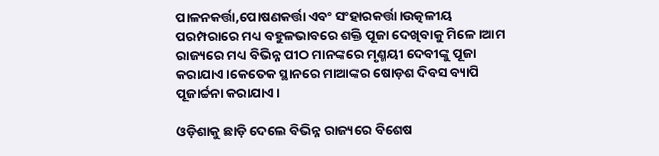ପାଳନକର୍ତ୍ତା,ପୋଷଣକର୍ତ୍ତା ଏବଂ ସଂହାରକର୍ତ୍ତା।ଉତ୍କଳୀୟ ପରମ୍ପରାରେ ମଧ୍ୟ ବହୁଳଭାବରେ ଶକ୍ତି ପୂଜା ଦେଖିବାକୁ ମିଳେ।ଆମ ରାଜ୍ୟରେ ମଧ୍ୟ ବିଭିନ୍ନ ପୀଠ ମାନଙ୍କରେ ମୃଣ୍ମୟୀ ଦେବୀଙ୍କୁ ପୂଜା କରାଯାଏ।କେତେକ ସ୍ଥାନରେ ମାଆଙ୍କର ଷୋଡ଼ଶ ଦିବସ ବ୍ୟାପି ପୂଜାର୍ଚ୍ଚନା କରାଯାଏ।

ଓଡ଼ିଶାକୁ ଛାଡ଼ି ଦେଲେ ବିଭିନ୍ନ ରାଜ୍ୟରେ ବିଶେଷ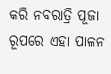କରି ନବରାତ୍ରି ପୂଜା ରୂପରେ ଏହା ପାଳନ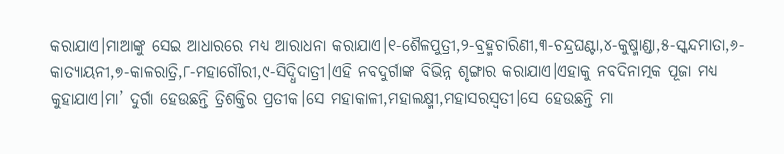କରାଯାଏ।ମାଆଙ୍କୁ ସେଇ ଆଧାରରେ ମଧ୍ୟ ଆରାଧନା କରାଯାଏ।୧-ଶୈଳପୁତ୍ରୀ,୨-ବ୍ରହ୍ମଚାରିଣୀ,୩-ଚନ୍ଦ୍ରଘଣ୍ଟା,୪-କୁଷ୍ମାଣ୍ଡା,୫-ସ୍କନ୍ଦମାତା,୬-କାତ୍ୟାୟନୀ,୭-କାଳରାତ୍ରି,୮-ମହାଗୌରୀ,୯-ସିଦ୍ଧିଦାତ୍ରୀ।ଏହି ନବଦୁର୍ଗାଙ୍କ ବିଭିନ୍ନ ଶୃଙ୍ଗାର କରାଯାଏ।ଏହାକୁ ନବଦିନାତ୍ମକ ପୂଜା ମଧ୍ୟ କୁହାଯାଏ।ମା’ ଦୁର୍ଗା ହେଉଛନ୍ତି ତ୍ରିଶକ୍ତିର ପ୍ରତୀକ।ସେ ମହାକାଳୀ,ମହାଲକ୍ଷ୍ମୀ,ମହାସରସ୍ଵତୀ।ସେ ହେଉଛନ୍ତି ମା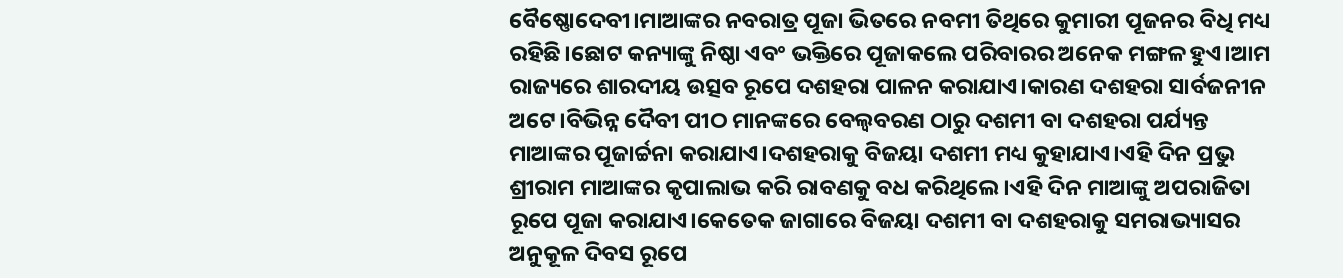ବୈଷ୍ଣୋଦେବୀ।ମାଆଙ୍କର ନବରାତ୍ର ପୂଜା ଭିତରେ ନବମୀ ତିଥିରେ କୁମାରୀ ପୂଜନର ବିଧି ମଧ୍ୟ ରହିଛି।ଛୋଟ କନ୍ୟାଙ୍କୁ ନିଷ୍ଠା ଏବଂ ଭକ୍ତିରେ ପୂଜାକଲେ ପରିବାରର ଅନେକ ମଙ୍ଗଳ ହୁଏ।ଆମ ରାଜ୍ୟରେ ଶାରଦୀୟ ଉତ୍ସବ ରୂପେ ଦଶହରା ପାଳନ କରାଯାଏ।କାରଣ ଦଶହରା ସାର୍ବଜନୀନ ଅଟେ।ବିଭିନ୍ନ ଦୈବୀ ପୀଠ ମାନଙ୍କରେ ବେଲ୍ୱବରଣ ଠାରୁ ଦଶମୀ ବା ଦଶହରା ପର୍ଯ୍ୟନ୍ତ ମାଆଙ୍କର ପୂଜାର୍ଚ୍ଚନା କରାଯାଏ।ଦଶହରାକୁ ବିଜୟା ଦଶମୀ ମଧ୍ୟ କୁହାଯାଏ।ଏହି ଦିନ ପ୍ରଭୁ ଶ୍ରୀରାମ ମାଆଙ୍କର କୃପାଲାଭ କରି ରାବଣକୁ ବଧ କରିଥିଲେ।ଏହି ଦିନ ମାଆଙ୍କୁ ଅପରାଜିତା ରୂପେ ପୂଜା କରାଯାଏ।କେତେକ ଜାଗାରେ ବିଜୟା ଦଶମୀ ବା ଦଶହରାକୁ ସମରାଭ୍ୟାସର ଅନୁକୂଳ ଦିବସ ରୂପେ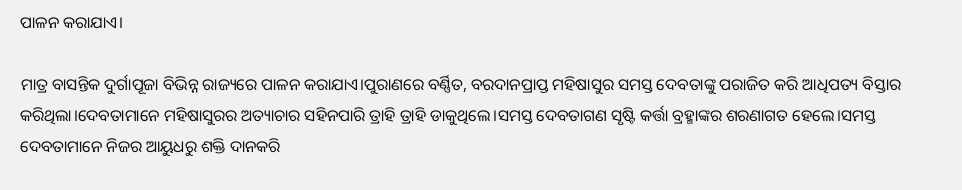ପାଳନ କରାଯାଏ।

ମାତ୍ର ବାସନ୍ତିକ ଦୁର୍ଗାପୂଜା ବିଭିନ୍ନ ରାଜ୍ୟରେ ପାଳନ କରାଯାଏ।ପୁରାଣରେ ବର୍ଣ୍ଣିତ, ବରଦାନପ୍ରାପ୍ତ ମହିଷାସୁର ସମସ୍ତ ଦେବତାଙ୍କୁ ପରାଜିତ କରି ଆଧିପତ୍ୟ ବିସ୍ତାର କରିଥିଲା।ଦେବତାମାନେ ମହିଷାସୁରର ଅତ୍ୟାଚାର ସହିନପାରି ତ୍ରାହି ତ୍ରାହି ଡାକୁଥିଲେ।ସମସ୍ତ ଦେବତାଗଣ ସୃଷ୍ଟି କର୍ତ୍ତା ବ୍ରହ୍ମାଙ୍କର ଶରଣାଗତ ହେଲେ।ସମସ୍ତ ଦେବତାମାନେ ନିଜର ଆୟୁଧରୁ ଶକ୍ତି ଦାନକରି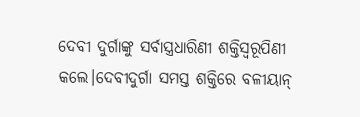ଦେବୀ ଦୁର୍ଗାଙ୍କୁ ସର୍ବାସ୍ତ୍ରଧାରିଣୀ ଶକ୍ତିସ୍ଵରୂପିଣୀ କଲେ।ଦେବୀଦୁର୍ଗା ସମସ୍ତ ଶକ୍ତିରେ ବଳୀୟାନ୍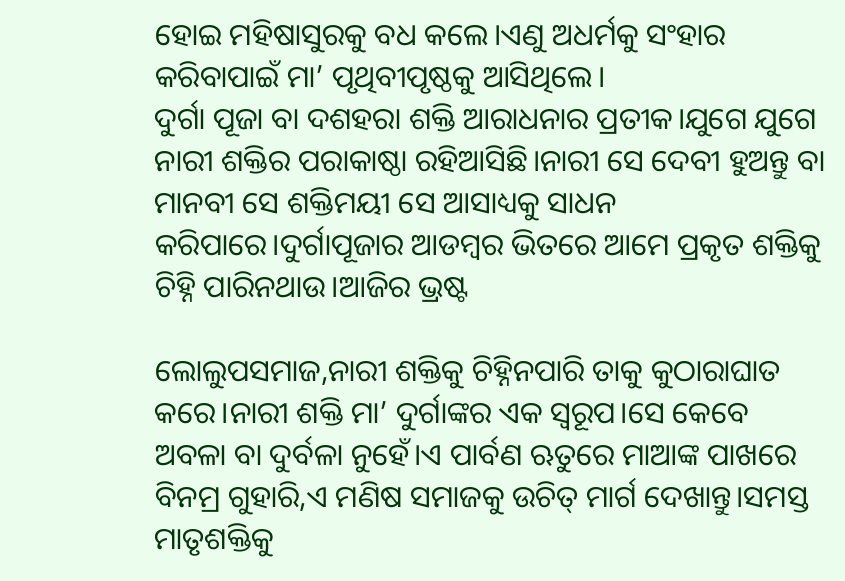ହୋଇ ମହିଷାସୁରକୁ ବଧ କଲେ।ଏଣୁ ଅଧର୍ମକୁ ସଂହାର କରିବାପାଇଁ ମା’ ପୃଥିବୀପୃଷ୍ଠକୁ ଆସିଥିଲେ।
ଦୁର୍ଗା ପୂଜା ବା ଦଶହରା ଶକ୍ତି ଆରାଧନାର ପ୍ରତୀକ।ଯୁଗେ ଯୁଗେ ନାରୀ ଶକ୍ତିର ପରାକାଷ୍ଠା ରହିଆସିଛି।ନାରୀ ସେ ଦେବୀ ହୁଅନ୍ତୁ ବା ମାନବୀ ସେ ଶକ୍ତିମୟୀ ସେ ଆସାଧ୍ୟକୁ ସାଧନ କରିପାରେ।ଦୁର୍ଗାପୂଜାର ଆଡମ୍ବର ଭିତରେ ଆମେ ପ୍ରକୃତ ଶକ୍ତିକୁ ଚିହ୍ନି ପାରିନଥାଉ।ଆଜିର ଭ୍ରଷ୍ଟ

ଲୋଲୁପସମାଜ,ନାରୀ ଶକ୍ତିକୁ ଚିହ୍ନିନପାରି ତାକୁ କୁଠାରାଘାତ କରେ।ନାରୀ ଶକ୍ତି ମା’ ଦୁର୍ଗାଙ୍କର ଏକ ସ୍ୱରୂପ।ସେ କେବେ ଅବଳା ବା ଦୁର୍ବଳା ନୁହେଁ।ଏ ପାର୍ବଣ ଋତୁରେ ମାଆଙ୍କ ପାଖରେ ବିନମ୍ର ଗୁହାରି,ଏ ମଣିଷ ସମାଜକୁ ଉଚିତ୍ ମାର୍ଗ ଦେଖାନ୍ତୁ।ସମସ୍ତ ମାତୃଶକ୍ତିକୁ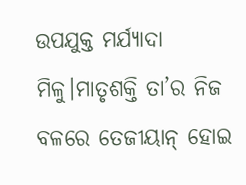ଉପଯୁକ୍ତ ମର୍ଯ୍ୟାଦା ମିଳୁ।ମାତୃଶକ୍ତି ତା’ର ନିଜ ବଳରେ ତେଜୀୟାନ୍ ହୋଇ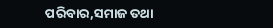ପରିବାର,ସମାଜ ତଥା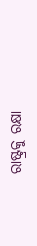ରାଷ୍ଟ୍ରକୁ ରକ୍ଷା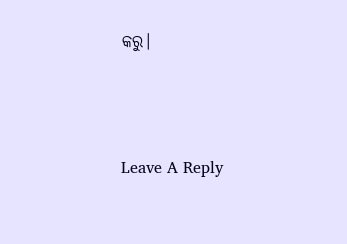କରୁ।





Leave A Reply